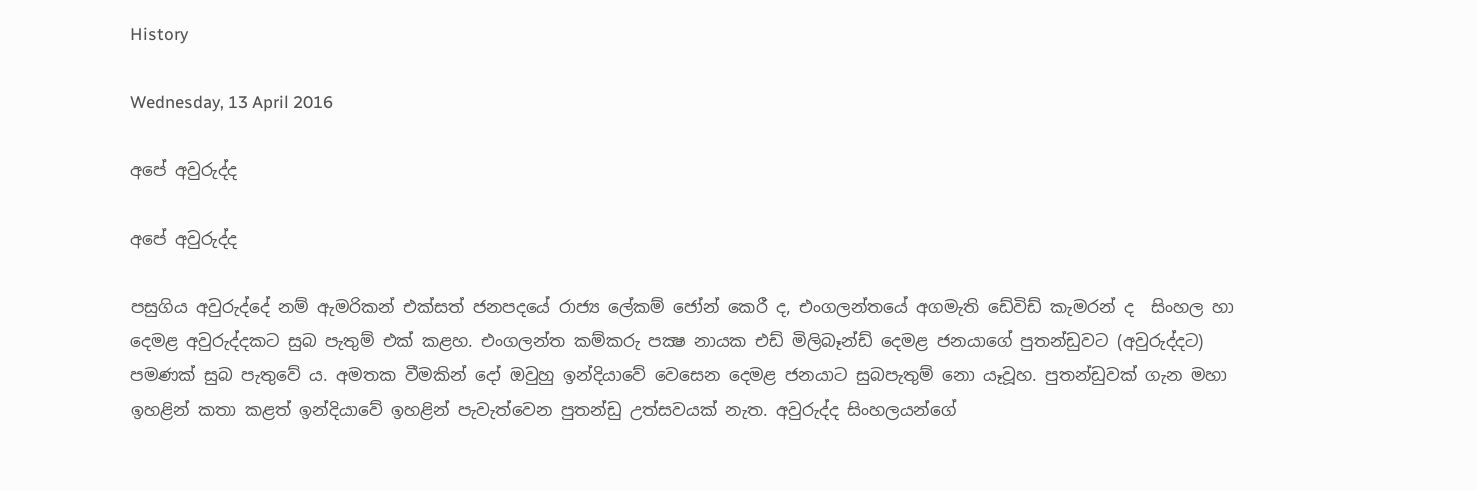History

Wednesday, 13 April 2016

අපේ අවුරුද්ද

අපේ අවුරුද්ද

පසුගිය අවුරුද්දේ නම් ඇමරිකන් එක්සත් ජනපදයේ රාජ්‍ය ලේකම් ජෝන් කෙරී ද, එංගලන්තයේ අගමැති ඩේවිඩ් කැමරන් ද  සිංහල හා දෙමළ අවුරුද්දකට සුබ පැතුම් එක් කළහ. එංගලන්ත කම්කරු පක්‍ෂ නායක එඩ් මිලිබෑන්ඩ් දෙමළ ජනයාගේ පුතන්ඩුවට (අවුරුද්දට) පමණක් සුබ පැතුවේ ය. අමතක වීමකින් දෝ ඔවුහු ඉන්දියාවේ වෙසෙන දෙමළ ජනයාට සුබපැතුම් නො යෑවූහ. පුතන්ඩුවක් ගැන මහා ඉහළින් කතා කළත් ඉන්දියාවේ ඉහළින් පැවැත්වෙන පුතන්ඩු උත්සවයක් නැත. අවුරුද්ද සිංහලයන්ගේ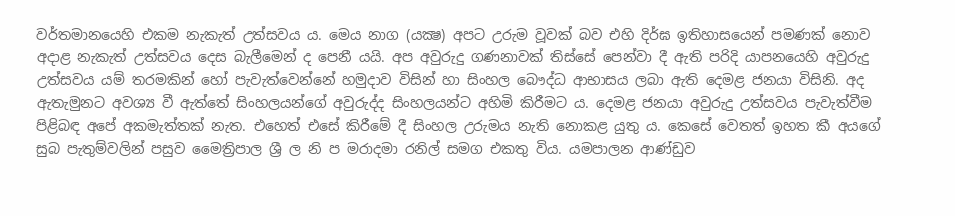වර්තමානයෙහි එකම නැකැත් උත්සවය ය. මෙය නාග (යක්‍ෂ) අපට උරුම වූවක් බව එහි දිර්ඝ ඉතිහාසයෙන් පමණක් නොව අදාළ නැකැත් උත්සවය දෙස බැලීමෙන් ද පෙනී යයි. අප අවුරුදු ගණනාවක් තිස්සේ පෙන්වා දී ඇති පරිදි යාපනයෙහි අවුරුදු උත්සවය යම් තරමකින් හෝ පැවැත්වෙන්නේ හමුදාව විසින් හා සිංහල බෞද්ධ ආභාසය ලබා ඇති දෙමළ ජනයා විසිනි. අද ඇතැමුනට අවශ්‍ය වී ඇත්තේ සිංහලයන්ගේ අවුරුද්ද සිංහලයන්ට අහිමි කිරීමට ය. දෙමළ ජනයා අවුරුදු උත්සවය පැවැත්වීම පිළිබඳ අපේ අකමැත්තක් නැත. එහෙත් එසේ කිරීමේ දී සිංහල උරුමය නැති නොකළ යුතු ය. කෙසේ වෙතත් ඉහත කී අයගේ සුබ පැතුම්වලින් පසුව මෛත්‍රිපාල ශ්‍රී ල නි ප මරාදමා රනිල් සමග එකතු විය. යමපාලන ආණ්ඩුව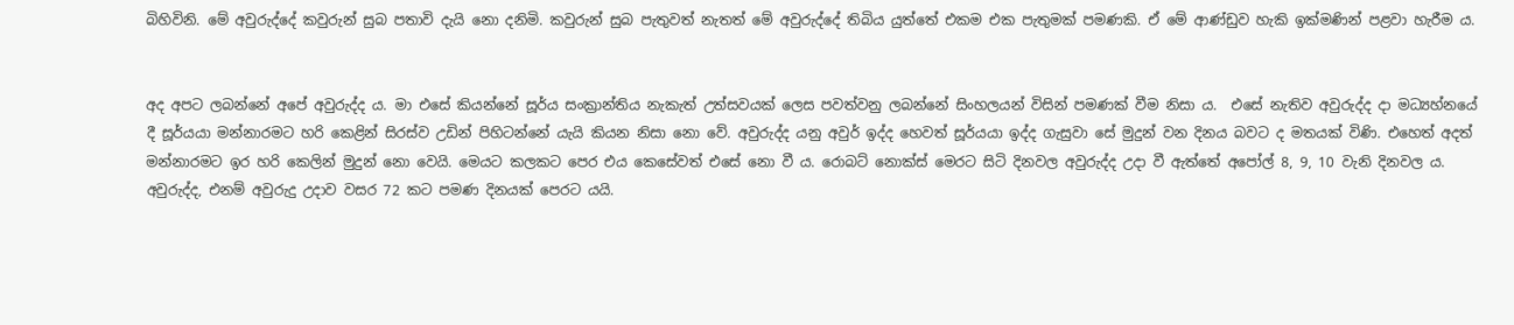බිහිවිනි. මේ අවුරුද්දේ කවුරුන් සුබ පතාවි දැයි නො දනිමි. කවුරුන් සුබ පැතුවත් නැතත් මේ අවුරුද්දේ තිබිය යුත්තේ එකම එක පැතුමක් පමණකි. ඒ මේ ආණ්ඩුව හැකි ඉක්මණින් පළවා හැරීම ය.


අද අපට ලබන්නේ අපේ අවුරුද්ද ය. මා එසේ කියන්නේ සූර්ය සංක්‍රාන්තිය නැකැත් උත්සවයක් ලෙස පවත්වනු ලබන්නේ සිංහලයන් විසින් පමණක් වීම නිසා ය.  එසේ නැතිව අවුරුද්ද දා මධ්‍යහ්නයේ දී සූර්යයා මන්නාරමට හරි කෙළින් සිරස්ව උඩින් පිහිටන්නේ යැයි කියන නිසා නො වේ. අවුරුද්ද යනු අවුර් ඉද්ද හෙවත් සූර්යයා ඉද්ද ගැසුවා සේ මුදුන් වන දිනය බවට ද මතයක් විණි. එහෙත් අදත් මන්නාරමට ඉර හරි කෙලින් මුදුන් නො වෙයි. මෙයට කලකට පෙර එය කෙසේවත් එසේ නො වී ය. රොබට් නොක්ස් මෙරට සිටි දිනවල අවුරුද්ද උදා වී ඇත්තේ අපෝල් 8, 9, 10 වැනි දිනවල ය. අවුරුද්ද, එනම් අවුරුදු උදාව වසර 72 කට පමණ දිනයක් පෙරට යයි.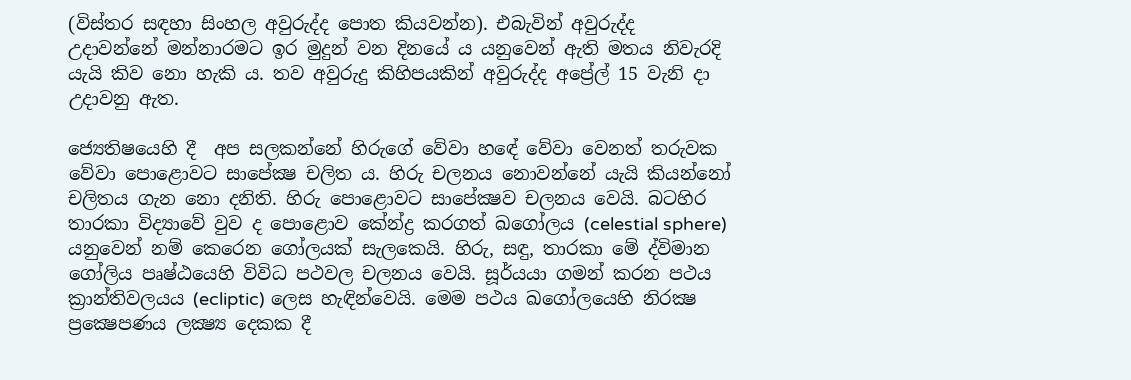(විස්තර සඳහා සිංහල අවුරුද්ද පොත කියවන්න). එබැවින් අවුරුද්ද උදාවන්නේ මන්නාරමට ඉර මුදුන් වන දිනයේ ය යනුවෙන් ඇති මතය නිවැරදි යැයි කිව නො හැකි ය. තව අවුරුදු කිහිපයකින් අවුරුද්ද අප්‍රේල් 15 වැනි දා උදාවනු ඇත.

ජ්‍යෙතිෂයෙහි දී  අප සලකන්නේ හිරුගේ වේවා හඳේ වේවා වෙනත් තරුවක වේවා පොළොවට සාපේක්‍ෂ චලිත ය. හිරු චලනය නොවන්නේ යැයි කියන්නෝ චලිතය ගැන නො දනිති. හිරු පොළොවට සාපේක්‍ෂව චලනය වෙයි. බටහිර තාරකා විද්‍යාවේ වුව ද පොළොව කේන්ද්‍ර කරගත් ඛගෝලය (celestial sphere) යනුවෙන් නම් කෙරෙන ගෝලයක් සැලකෙයි. හිරු, සඳු, තාරකා මේ ද්විමාන ගෝලිය පෘෂ්ඨයෙහි විවිධ පථවල චලනය වෙයි. සූර්යයා ගමන් කරන පථය ක්‍රාන්තිවලයය (ecliptic) ලෙස හැඳින්වෙයි. මෙම පථය ඛගෝලයෙහි නිරක්‍ෂ ප්‍රක්‍ෂෙපණය ලක්‍ෂ්‍ය දෙකක දී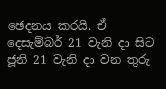ඡෙදනය කරයි. ඒ දෙසැම්බර් 21 වැනි දා සිට ජූනි 21 වැනි දා වන තුරු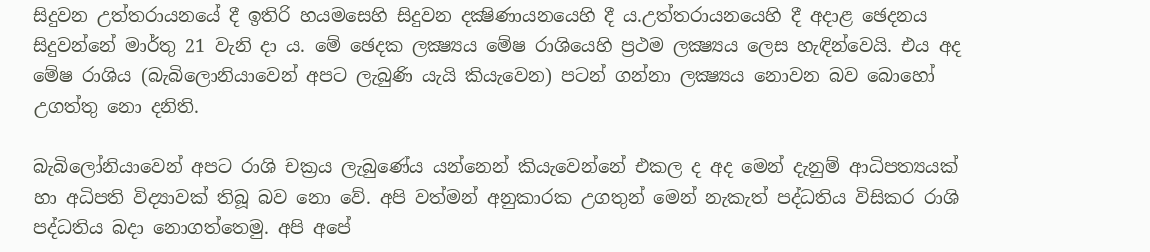සිදුවන උත්තරායනයේ දී ඉතිරි හයමසෙහි සිදුවන දක්‍ෂිණායනයෙහි දී ය.උත්තරායනයෙහි දී අදාළ ඡෙදනය සිදුවන්නේ මාර්තු 21 වැනි දා ය. මේ ඡෙදක ලක්‍ෂ්‍යය මේෂ රාශියෙහි ප්‍රථම ලක්‍ෂ්‍යය ලෙස හැඳින්වෙයි. එය අද මේෂ රාශිය (බැබිලොනියාවෙන් අපට ලැබුණි යැයි කියැවෙන) පටන් ගන්නා ලක්‍ෂ්‍යය නොවන බව බොහෝ උගත්තු නො දනිති.

බැබිලෝනියාවෙන් අපට රාශි චක්‍රය ලැබුණේය යන්නෙන් කියැවෙන්නේ එකල ද අද මෙන් දැනුම් ආධිපත්‍යයක් හා අධිපති විද්‍යාවක් තිබූ බව නො වේ. අපි වත්මන් අනුකාරක උගතුන් මෙන් නැකැත් පද්ධතිය විසිකර රාශි පද්ධතිය බදා නොගත්තෙමු. අපි අපේ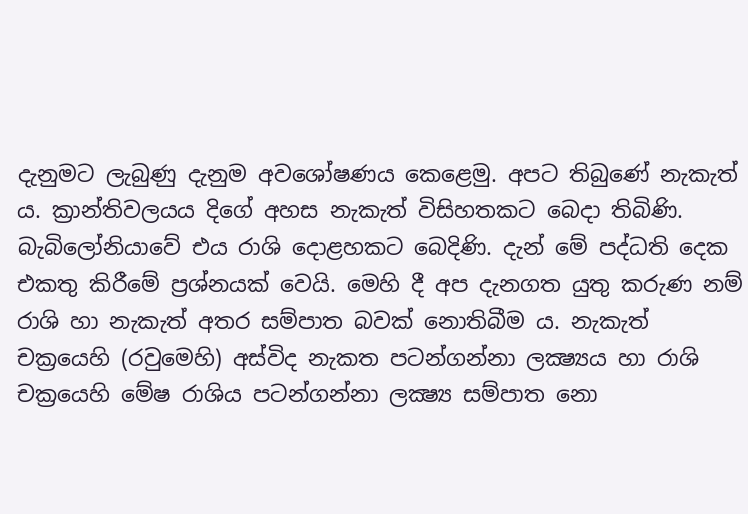දැනුමට ලැබුණු දැනුම අවශෝෂණය කෙළෙමු. අපට තිබුණේ නැකැත් ය. ක්‍රාන්තිවලයය දිගේ අහස නැකැත් විසිහතකට බෙදා තිබිණි. බැබිලෝනියාවේ එය රාශි දොළහකට බෙදිණි. දැන් මේ පද්ධති දෙක එකතු කිරීමේ ප්‍රශ්නයක් වෙයි. මෙහි දී අප දැනගත යුතු කරුණ නම්  රාශි හා නැකැත් අතර සම්පාත බවක් නොතිබීම ය. නැකැත් චක්‍රයෙහි (රවුමෙහි) අස්විද නැකත පටන්ගන්නා ලක්‍ෂ්‍යය හා රාශි චක්‍රයෙහි මේෂ රාශිය පටන්ගන්නා ලක්‍ෂ්‍ය සම්පාත නො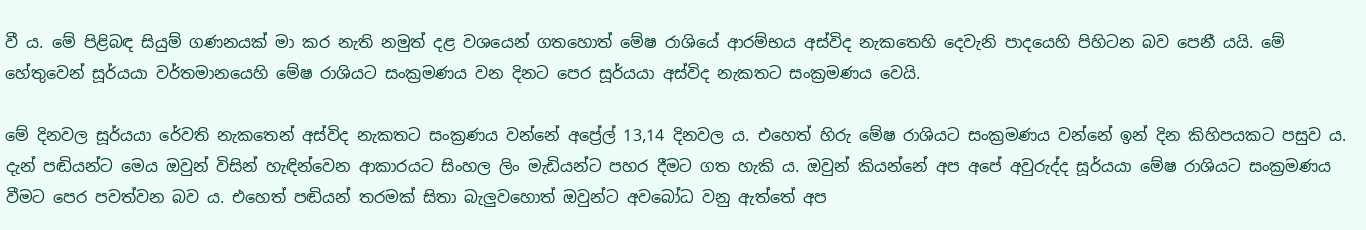වී ය. මේ පිළිබඳ සියුම් ගණනයක් මා කර නැති නමුත් දළ වශයෙන් ගතහොත් මේෂ රාශියේ ආරම්භය අස්විද නැකතෙහි දෙවැනි පාදයෙහි පිහිටන බව පෙනී යයි. මේ හේතුවෙන් සූර්යයා වර්තමානයෙහි මේෂ රාශියට සංක්‍රමණය වන දිනට පෙර සූර්යයා අස්විද නැකතට සංක්‍රමණය වෙයි.

මේ දිනවල සූර්යයා රේවති නැකතෙන් අස්විද නැකතට සංක්‍රණය වන්නේ අප්‍රේල් 13,14 දිනවල ය. එහෙත් හිරු මේෂ රාශියට සංක්‍රමණය වන්නේ ඉන් දින කිහිපයකට පසුව ය. දැන් පඬියන්ට මෙය ඔවුන් විසින් හැඳින්වෙන ආකාරයට සිංහල ලිං මැඩියන්ට පහර දීමට ගත හැකි ය. ඔවුන් කියන්නේ අප අපේ අවුරුද්ද සූර්යයා මේෂ රාශියට සංක්‍රමණය වීමට පෙර පවත්වන බව ය. එහෙත් පඬියන් තරමක් සිතා බැලුවහොත් ඔවුන්ට අවබෝධ වනු ඇත්තේ අප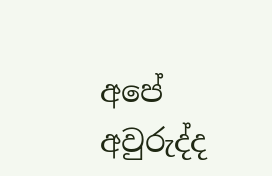අපේ අවුරුද්ද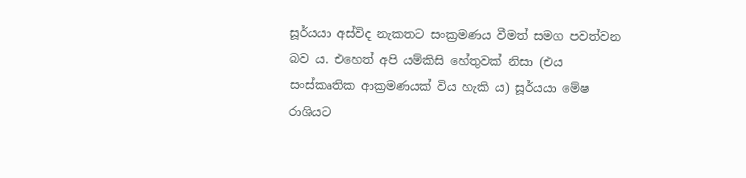සූර්යයා අස්විද නැකතට සංක්‍රමණය වීමත් සමග පවත්වන බව ය. එහෙත් අපි යම්කිසි හේතුවක් නිසා (එය සංස්කෘතික ආක්‍රමණයක් විය හැකි ය) සූර්යයා මේෂ රාශියට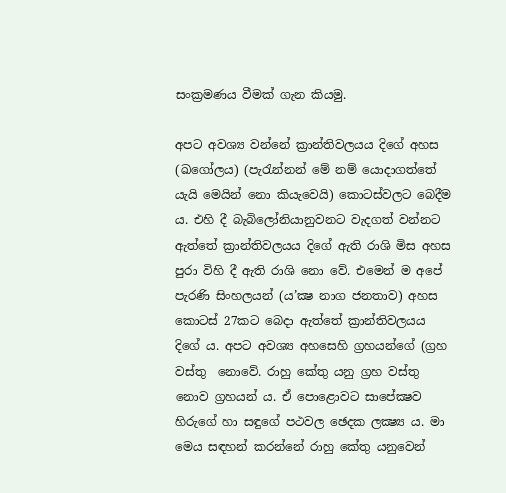සංක්‍රමණය වීමක් ගැන කියමු.

අපට අවශ්‍ය වන්නේ ක්‍රාන්තිවලයය දිගේ අහස (ඛගෝලය) (පැරැන්නන් මේ නම් යොදාගත්තේ යැයි මෙයින් නො කියැවෙයි) කොටස්වලට බෙදීම ය. එහි දී බැබිලෝනියානුවනට වැදගත් වන්නට ඇත්තේ ක්‍රාන්තිවලයය දිගේ ඇති රාශි මිස අහස පුරා විහි දී ඇති රාශි නො වේ. එමෙන් ම අපේ පැරණි සිංහලයන් (ය’ක්‍ෂ නාග ජනතාව) අහස කොටස් 27කට බෙදා ඇත්තේ ක්‍රාන්තිවලයය දිගේ ය. අපට අවශ්‍ය අහසෙහි ග්‍රහයන්ගේ (ග්‍රහ වස්තු  නොවේ. රාහු කේතු යනු ග්‍රහ වස්තු නොව ග්‍රහයන් ය. ඒ පොළොවට සාපේක්‍ෂව හිරුගේ හා සඳුගේ පථවල ඡෙදක ලක්‍ෂ්‍ය ය. මා මෙය සඳහන් කරන්නේ රාහු කේතු යනුවෙන්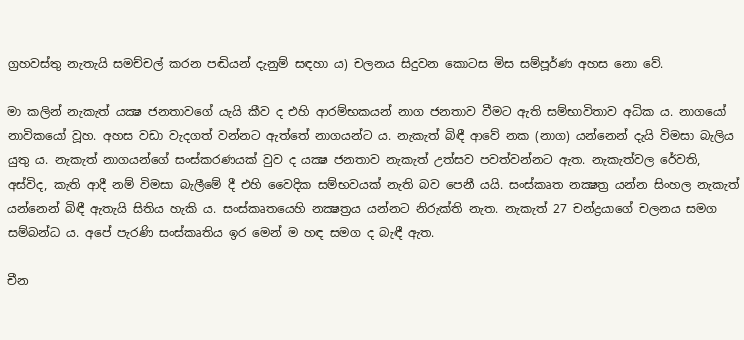ග්‍රහවස්තු නැතැයි සමච්චල් කරන පඬියන් දැනුම් සඳහා ය) චලනය සිදුවන කොටස මිස සම්පූර්ණ අහස නො වේ.

මා කලින් නැකැත් යක්‍ෂ ජනතාවගේ යැයි කීව ද එහි ආරම්භකයන් නාග ජනතාව වීමට ඇති සම්භාවිතාව අධික ය. නාගයෝ නාවිකයෝ වූහ. අහස වඩා වැදගත් වන්නට ඇත්තේ නාගයන්ට ය. නැකැත් බිඳී ආවේ නක (නාග) යන්නෙන් දැයි විමසා බැලිය යුතු ය. නැකැත් නාගයන්ගේ සංස්කරණයක් වුව ද යක්‍ෂ ජනතාව නැකැත් උත්සව පවත්වන්නට ඇත. නැකැත්වල රේවති, අස්විද, කැති ආදී නම් විමසා බැලීමේ දී එහි වෛදික සම්භවයක් නැති බව පෙනී යයි. සංස්කෘත නක්‍ෂත්‍ර යන්න සිංහල නැකැත් යන්නෙන් බිඳී ඇතැයි සිතිය හැකි ය. සංස්කෘතයෙහි නක්‍ෂත්‍රය යන්නට නිරුක්ති නැත. නැකැත් 27 චන්ද්‍රයාගේ චලනය සමග සම්බන්ධ ය. අපේ පැරණි සංස්කෘතිය ඉර මෙන් ම හඳ සමග ද බැඳී ඇත.

චීන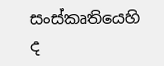සංස්කෘතියෙහි ද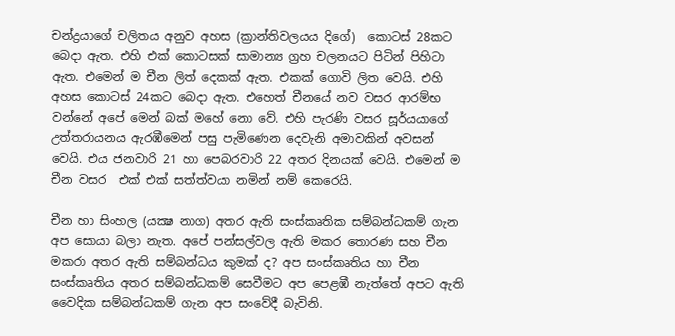චන්ද්‍රයාගේ චලිතය අනුව අහස (ක්‍රාන්තිවලයය දිගේ)  කොටස් 28කට බෙදා ඇත. එහි එක් කොටසක් සාමාන්‍ය ග්‍රහ චලනයට පිටින් පිහිටා ඇත. එමෙන් ම චීන ලිත් දෙකක් ඇත. එකක් ගොවි ලිත වෙයි. එහි අහස කොටස් 24කට බෙදා ඇත. එහෙත් චීනයේ නව වසර ආරම්භ වන්නේ අපේ මෙන් බක් මහේ නො වේ. එහි පැරණි වසර සූර්යයාගේ උත්තරායනය ඇරඹීමෙන් පසු පැමිණෙන දෙවැනි අමාවකින් අවසන් වෙයි. එය ජනවාරි 21 හා පෙබරවාරි 22 අතර දිනයක් වෙයි. එමෙන් ම චීන වසර  එක් එක් සත්ත්වයා නමින් නම් කෙරෙයි.

චීන හා සිංහල (යක්‍ෂ නාග) අතර ඇති සංස්කෘතික සම්බන්ධකම් ගැන අප සොයා බලා නැත. අපේ පන්සල්වල ඇති මකර තොරණ සහ චීන මකරා අතර ඇති සම්බන්ධය කුමක් ද? අප සංස්කෘතිය හා චීන සංස්කෘතිය අතර සම්බන්ධකම් සෙවීමට අප පෙළඹී නැත්තේ අපට ඇති වෛදික සම්බන්ධකම් ගැන අප සංවේදී බැවිනි.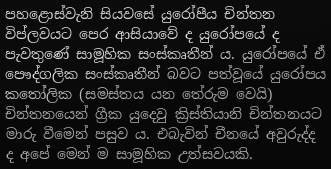පහළොස්වැනි සියවසේ යුරෝපීය චින්තන විප්ලවයට පෙර ආසියාවේ ද යුරෝපයේ ද පැවතුණේ සාමූහික සංස්කෘතීන් ය. යුරෝපයේ ඒ පෞද්ගලික සංස්කෘතීන් බවට පත්වූයේ යුරෝපය කතෝලික (සමස්තය යන තේරුම වෙයි) චින්තනයෙන් ග්‍රීක යුදෙවු ක්‍රිස්තියානි චින්තනයට මාරු වීමෙන් පසුව ය. එබැවින් චීනයේ අවුරුද්ද ද අපේ මෙන් ම සාමූහික උත්සවයකි.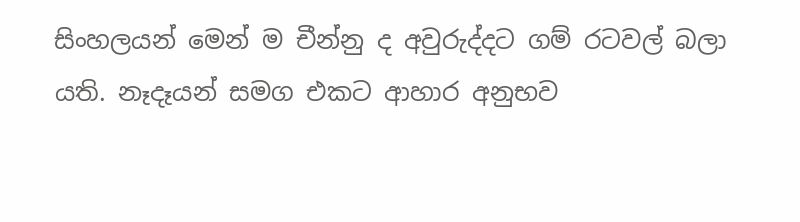සිංහලයන් මෙන් ම චීන්නු ද අවුරුද්දට ගම් රටවල් බලා යති. නෑදෑයන් සමග එකට ආහාර අනුභව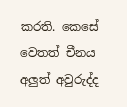කරති. කෙසේ වෙතත් චීනය අලුත් අවුරුද්ද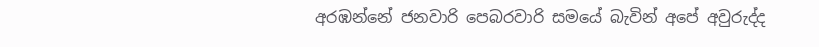අරඹන්නේ ජනවාරි පෙබරවාරි සමයේ බැවින් අපේ අවුරුද්ද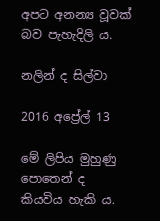අපට අනන්‍ය වූවක් බව පැහැදිලි ය.

නලින් ද සිල්වා

2016 අප්‍රේල් 13

මේ ලිපිය මුහුණු පොතෙන් ද කියවිය හැකි ය.